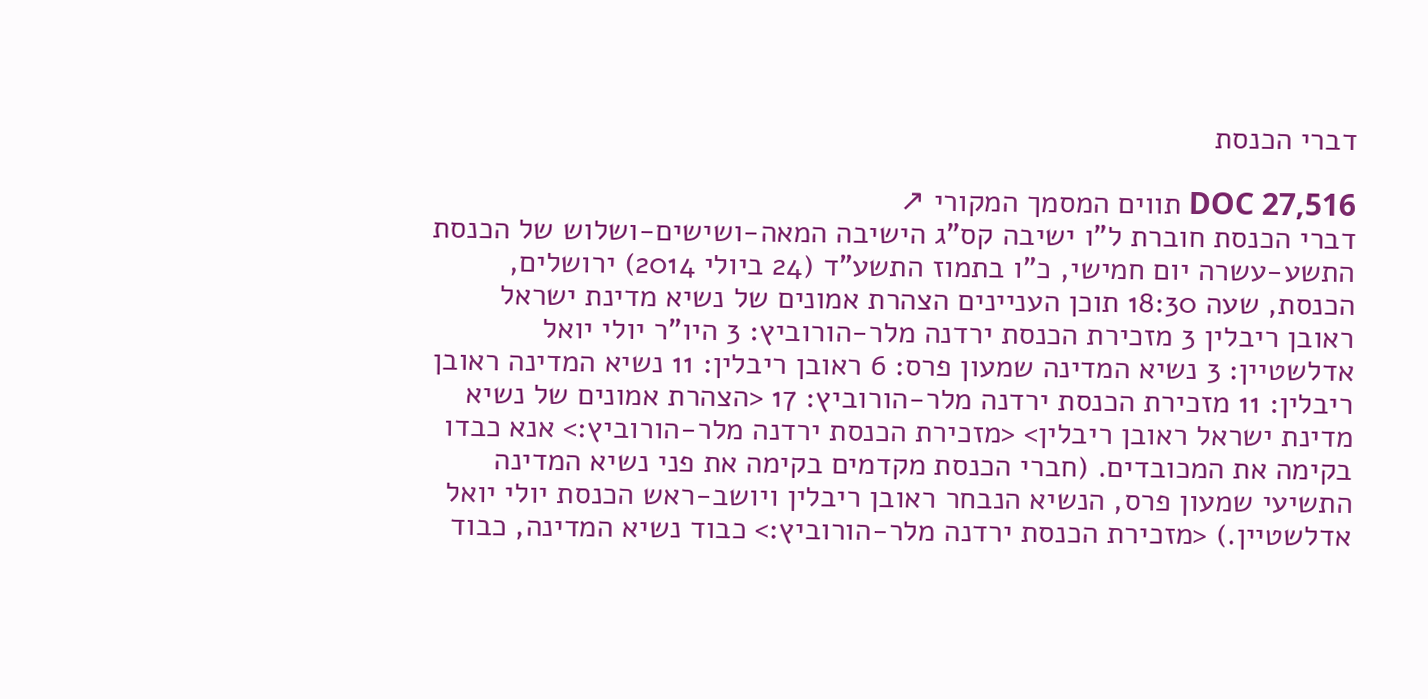דברי הכנסת

DOC 27,516 תווים המסמך המקורי ↗
דברי הכנסת חוברת ל"ו ישיבה קס"ג הישיבה המאה-ושישים-ושלוש של הכנסת התשע-עשרה יום חמישי, כ"ו בתמוז התשע"ד (24 ביולי 2014) ירושלים, הכנסת, שעה 18:30 תוכן העניינים הצהרת אמונים של נשיא מדינת ישראל ראובן ריבלין 3 מזכירת הכנסת ירדנה מלר-הורוביץ: 3 היו"ר יולי יואל אדלשטיין: 3 נשיא המדינה שמעון פרס: 6 ראובן ריבלין: 11 נשיא המדינה ראובן ריבלין: 11 מזכירת הכנסת ירדנה מלר-הורוביץ: 17 <הצהרת אמונים של נשיא מדינת ישראל ראובן ריבלין> <מזכירת הכנסת ירדנה מלר-הורוביץ:> אנא כבדו בקימה את המכובדים. (חברי הכנסת מקדמים בקימה את פני נשיא המדינה התשיעי שמעון פרס, הנשיא הנבחר ראובן ריבלין ויושב-ראש הכנסת יולי יואל אדלשטיין.) <מזכירת הכנסת ירדנה מלר-הורוביץ:> כבוד נשיא המדינה, כבוד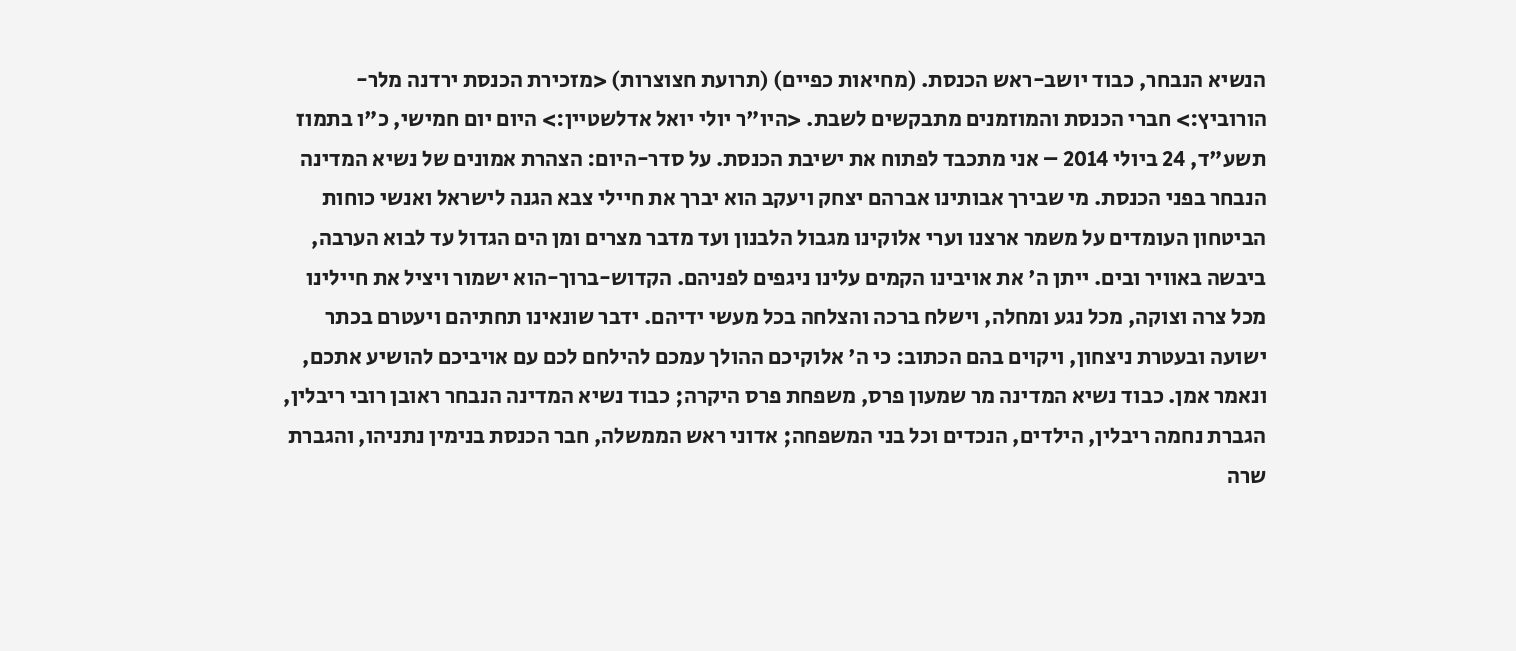הנשיא הנבחר, כבוד יושב-ראש הכנסת. (מחיאות כפיים) (תרועת חצוצרות) <מזכירת הכנסת ירדנה מלר-הורוביץ:> חברי הכנסת והמוזמנים מתבקשים לשבת. <היו"ר יולי יואל אדלשטיין:> היום יום חמישי, כ"ו בתמוז תשע"ד, 24 ביולי 2014 – אני מתכבד לפתוח את ישיבת הכנסת. על סדר-היום: הצהרת אמונים של נשיא המדינה הנבחר בפני הכנסת. מי שבירך אבותינו אברהם יצחק ויעקב הוא יברך את חיילי צבא הגנה לישראל ואנשי כוחות הביטחון העומדים על משמר ארצנו וערי אלוקינו מגבול הלבנון ועד מדבר מצרים ומן הים הגדול עד לבוא הערבה, ביבשה באוויר ובים. ייתן ה' את אויבינו הקמים עלינו ניגפים לפניהם. הקדוש-ברוך-הוא ישמור ויציל את חיילינו מכל צרה וצוקה, מכל נגע ומחלה, וישלח ברכה והצלחה בכל מעשי ידיהם. ידבר שונאינו תחתיהם ויעטרם בכתר ישועה ובעטרת ניצחון, ויקוים בהם הכתוב: כי ה' אלוקיכם ההולך עמכם להילחם לכם עם אויביכם להושיע אתכם, ונאמר אמן. כבוד נשיא המדינה מר שמעון פרס, משפחת פרס היקרה; כבוד נשיא המדינה הנבחר ראובן רובי ריבלין, הגברת נחמה ריבלין, הילדים, הנכדים וכל בני המשפחה; אדוני ראש הממשלה, חבר הכנסת בנימין נתניהו, והגברת שרה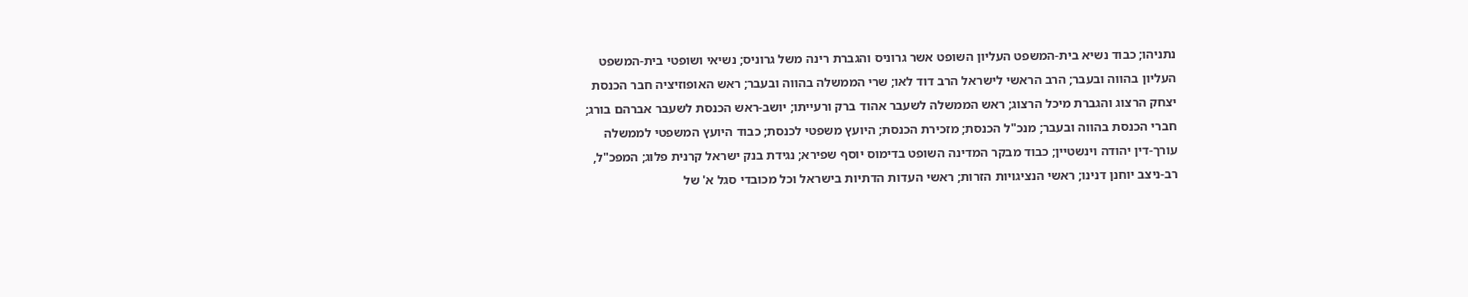נתניהו; כבוד נשיא בית-המשפט העליון השופט אשר גרוניס והגברת רינה משל גרוניס; נשיאי ושופטי בית-המשפט העליון בהווה ובעבר; הרב הראשי לישראל הרב דוד לאו; שרי הממשלה בהווה ובעבר; ראש האופוזיציה חבר הכנסת יצחק הרצוג והגברת מיכל הרצוג; ראש הממשלה לשעבר אהוד ברק ורעייתו; יושב-ראש הכנסת לשעבר אברהם בורג; חברי הכנסת בהווה ובעבר; מנכ"ל הכנסת; מזכירת הכנסת; היועץ משפטי לכנסת; כבוד היועץ המשפטי לממשלה עורך-דין יהודה וינשטיין; כבוד מבקר המדינה השופט בדימוס יוסף שפירא; נגידת בנק ישראל קרנית פלוג; המפכ"ל, רב-ניצב יוחנן דנינו; ראשי הנציגויות הזרות; ראשי העדות הדתיות בישראל וכל מכובדי סגל א' של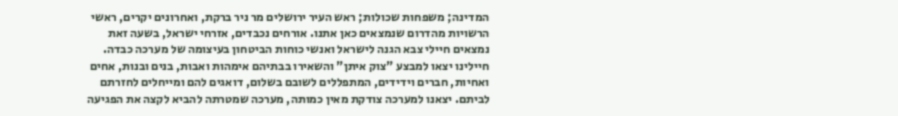המדינה; משפחות שכולות; ראש העיר ירושלים מר ניר ברקת, ואחרונים יקרים, ראשי הרשויות מהדרום שנמצאים כאן אתנו. אורחים נכבדים, אזרחי ישראל, בשעה זאת נמצאים חיילי צבא הגנה לישראל ואנשי כוחות הביטחון בעיצומה של מערכה כבדה. חיילינו יצאו למבצע "צוק איתן" והשאירו בבתיהם אימהות ואבות, בנים ובנות, אחים ואחיות, חברים וידידים, המתפללים לשובם בשלום, דואגים להם ומייחלים לחזרתם לביתם. יצאנו למערכה צודקת מאין כמותה, מערכה שמטרתה להביא לקצה את הפגיעה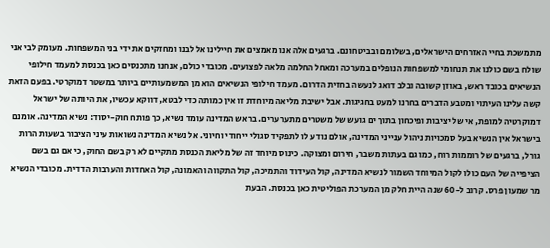מתמשכת בחיי האזרחים הישראלים, בשלומם ובביטחונם. ברגעים אלה אנו מאמצים את חיילינו אל לבנו ומחזקים את ידי בני המשפחות. מעומק לבי אני שולח בשם כולנו את תנחומי למשפחות הנופלים במערכה ומאחל החלמה מלאה לפצועים. מכובדי כולם, אנחנו מתכנסים כאן בכנסת למעמד חילופי הנשיאים בכובד ראש, באוזן קשובה ובלב דואג לנעשה בחזית הדרום. מעמד חילופי הנשיאים הוא מן המשמעותיים ביותר במשטר דמוקרטי. בפעם הזאת קשה עלינו העיתוי ומטבע הדברים בחרנו למעט בחגיגות. אבל ישיבת מליאה מיוחדת זו אין כמותה כדי לבטא, דווקא עכשיו, את היותה של ישראל דמוקרטיה למופת, אי של יציבות ופיכחון בתוך ים גועש של משטרים מתערערים. בראש המדינה עומד נשיא, כך פותח חוק-יסוד: נשיא המדינה. אומנם בישראל אין הנשיא בעל סמכויות ניהול ענייני המדינה, אולם נודע לו לתפקיד סגולי ייחודי וחיוני. אל נשיא המדינה נשואות עיני הציבור בשעות הרות גורל, ברגעים של רוממות רוח, כמו גם בעתות משבר, חירום ומצוקה. כינוס מיוחד זה של מליאת הכנסת מתקיים לא רק בשם החוק, כי אם גם בשם הציפייה של העם כולו לקול המיוחד השמור לנשיא המדינה, קול העידוד והתמיכה, קול התקווה והאמונה, קול האחדות והערבות הדדית. מכובדי הנשיא מר שמעון פרס. קרוב ל-60 שנה היית חלק מן המערכת הפוליטית כאן בכנסת. הבעת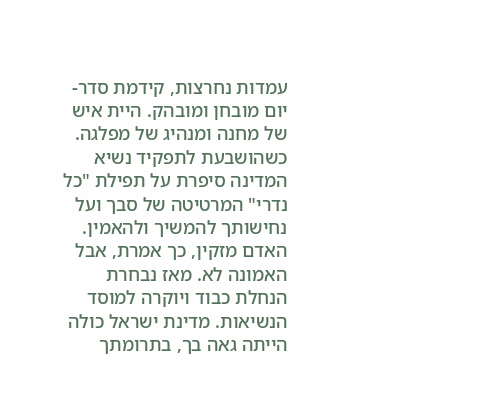עמדות נחרצות, קידמת סדר-יום מובחן ומובהק. היית איש של מחנה ומנהיג של מפלגה. כשהושבעת לתפקיד נשיא המדינה סיפרת על תפילת "כל נדרי" המרטיטה של סבך ועל נחישותך להמשיך ולהאמין. האדם מזקין, כך אמרת, אבל האמונה לא. מאז נבחרת הנחלת כבוד ויוקרה למוסד הנשיאות. מדינת ישראל כולה הייתה גאה בך, בתרומתך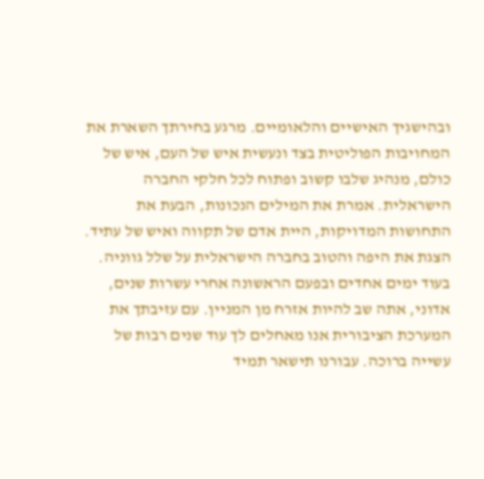ובהישגיך האישיים והלאומיים. מרגע בחירתך השארת את המחויבות הפוליטית בצד ונעשית איש של העם, איש של כולם, מנהיג שלבו קשוב ופתוח לכל חלקי החברה הישראלית. אמרת את המילים הנכונות, הבעת את התחושות המדויקות, היית אדם של תקווה ואיש של עתיד. הצגת את היפה והטוב בחברה הישראלית על שלל גווניה. בעוד ימים אחדים ובפעם הראשונה אחרי עשרות שנים, אדוני, אתה שב להיות אזרח מן המניין. עם עזיבתך את המערכת הציבורית אנו מאחלים לך עוד שנים רבות של עשייה ברוכה. עבורנו תישאר תמיד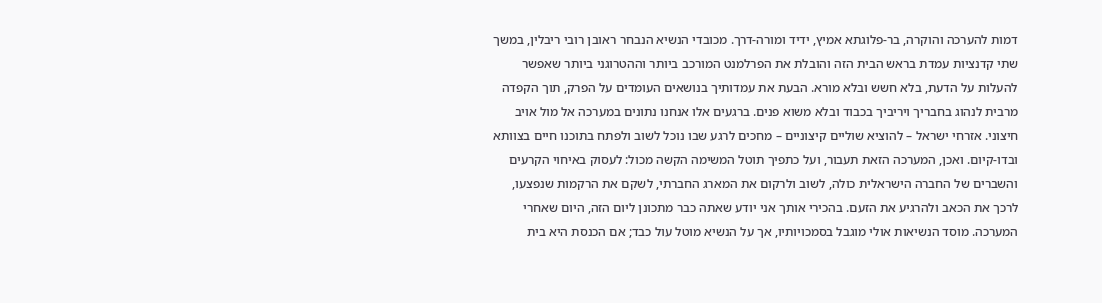דמות להערכה והוקרה, בר-פלוגתא אמיץ, ידיד ומורה-דרך. מכובדי הנשיא הנבחר ראובן רובי ריבלין, במשך שתי קדנציות עמדת בראש הבית הזה והובלת את הפרלמנט המורכב ביותר וההטרוגני ביותר שאפשר להעלות על הדעת, בלא חשש ובלא מורא. הבעת את עמדותיך בנושאים העומדים על הפרק, תוך הקפדה מרבית לנהוג בחבריך ויריביך בכבוד ובלא משוא פנים. ברגעים אלו אנחנו נתונים במערכה אל מול אויב חיצוני. אזרחי ישראל – להוציא שוליים קיצוניים – מחכים לרגע שבו נוכל לשוב ולפתח בתוכנו חיים בצוותא ובדו-קיום. ואכן, המערכה הזאת תעבור, ועל כתפיך תוטל המשימה הקשה מכול: לעסוק באיחוי הקרעים והשברים של החברה הישראלית כולה, לשוב ולרקום את המארג החברתי, לשקם את הרקמות שנפצעו, לרכך את הכאב ולהרגיע את הזעם. בהכירי אותך אני יודע שאתה כבר מתכונן ליום הזה, היום שאחרי המערכה. מוסד הנשיאות אולי מוגבל בסמכויותיו, אך על הנשיא מוטל עול כבד; אם הכנסת היא בית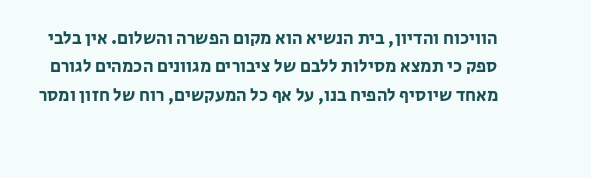הוויכוח והדיון, בית הנשיא הוא מקום הפשרה והשלום. אין בלבי ספק כי תמצא מסילות ללבם של ציבורים מגוונים הכמהים לגורם מאחד שיוסיף להפיח בנו, על אף כל המעקשים, רוח של חזון ומסר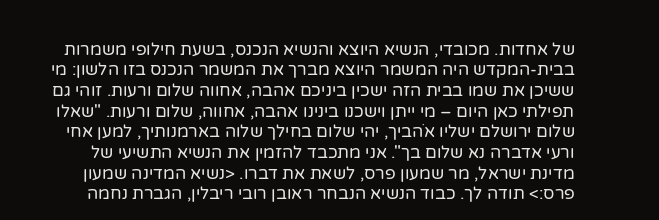של אחדות. מכובדי, הנשיא היוצא והנשיא הנכנס, בשעת חילופי משמרות בבית-המקדש היה המשמר היוצא מברך את המשמר הנכנס בזו הלשון: מי ששיכן את שמו בבית הזה ישכין ביניכם אהבה, אחווה שלום ורעות. זוהי גם תפילתי כאן היום – מי ייתן וישכנו בינינו אהבה, אחווה, שלום ורעות. "שאלו שלום ירושלם ישליו אֹהביך, יהי שלום בחילך שלוה בארמנותיך, למען אחי ורעי אדברה נא שלום בך". אני מתכבד להזמין את הנשיא התשיעי של מדינת ישראל, מר שמעון פרס, לשאת את דברו. <נשיא המדינה שמעון פרס:> תודה לך. כבוד הנשיא הנבחר ראובן רובי ריבלין, הגברת נחמה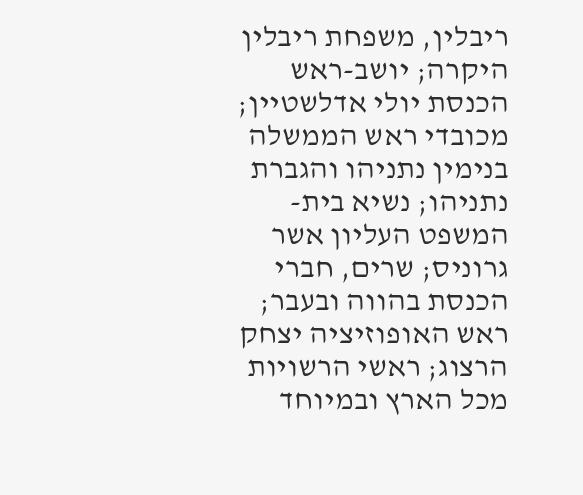ריבלין, משפחת ריבלין היקרה; יושב-ראש הכנסת יולי אדלשטיין; מכובדי ראש הממשלה בנימין נתניהו והגברת נתניהו; נשיא בית-המשפט העליון אשר גרוניס; שרים, חברי הכנסת בהווה ובעבר; ראש האופוזיציה יצחק הרצוג; ראשי הרשויות מכל הארץ ובמיוחד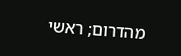מהדרום; ראשי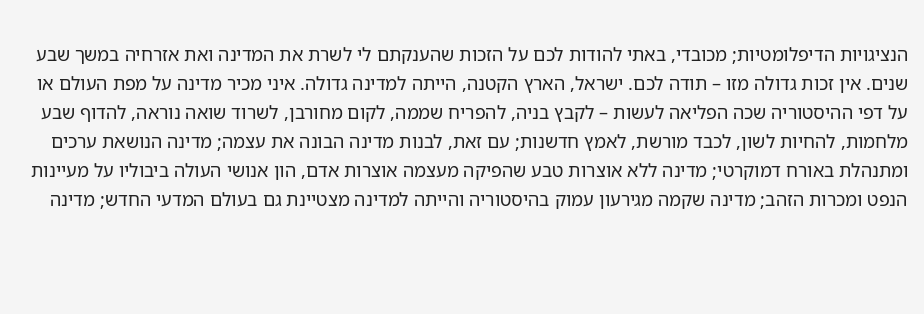הנציגויות הדיפלומטיות; מכובדי, באתי להודות לכם על הזכות שהענקתם לי לשרת את המדינה ואת אזרחיה במשך שבע שנים. אין זכות גדולה מזו – תודה לכם. ישראל, הארץ הקטנה, הייתה למדינה גדולה. איני מכיר מדינה על מפת העולם או על דפי ההיסטוריה שכה הפליאה לעשות – לקבץ בניה, להפריח שממה, לקום מחורבן, לשרוד שואה נוראה, להדוף שבע מלחמות, להחיות לשון, לכבד מורשת, לאמץ חדשנות; עם זאת, לבנות מדינה הבונה את עצמה; מדינה הנושאת ערכים ומתנהלת באורח דמוקרטי; מדינה ללא אוצרות טבע שהפיקה מעצמה אוצרות אדם, הון אנושי העולה ביבוליו על מעיינות הנפט ומכרות הזהב; מדינה שקמה מגירעון עמוק בהיסטוריה והייתה למדינה מצטיינת גם בעולם המדעי החדש; מדינה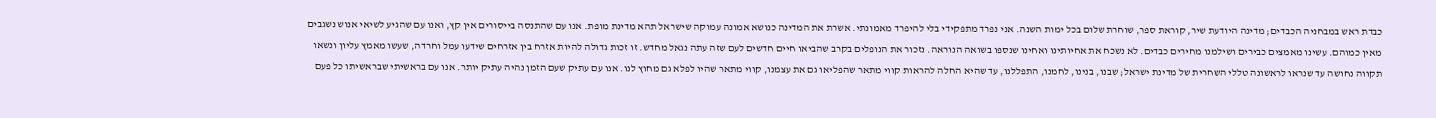כבדת ראש במבחניה הכבדים; מדינה היודעת שיר, קוראת ספר, שוחרת שלום בכל ימות השנה. אני נפרד מתפקידי בלי להיפרד מאמונתי. אשרת את המדינה כנושא אמונה עמוקה שישראל תהא מדינת מופת. אנו עם שהתנסה בייסורים אין קץ, ואנו עם שהגיע לשיאי אנוש נשגבים מאין כמוהם. עשינו מאמצים כבירים ושילמנו מחירים כבדים. לא נשכח את אחיותינו ואחינו שנספו בשואה הנוראה. נזכור את הנופלים בקרב שהביאו חיים חדשים לעם שזה עתה נגאל מחדש. זו זכות גדולה להיות אזרח בין אזרחים שידעו עמל וחרדה, שעשו מאמץ עליון ונשאו תקווה נחושה עד שנראו לראשונה טללי השחרית של מדינת ישראל; שבנו, בנינו, לחמנו, התפללנו, עד שהיא החלה להראות קווי מתאר שהפליאו גם את עצמנו, קווי מתאר שהיו לפלא גם מחוץ לנו. אנו עם עתיק שעם הזמן נהיה עתיק יותר. אנו עם בראשיתי שבראשיתו כל פעם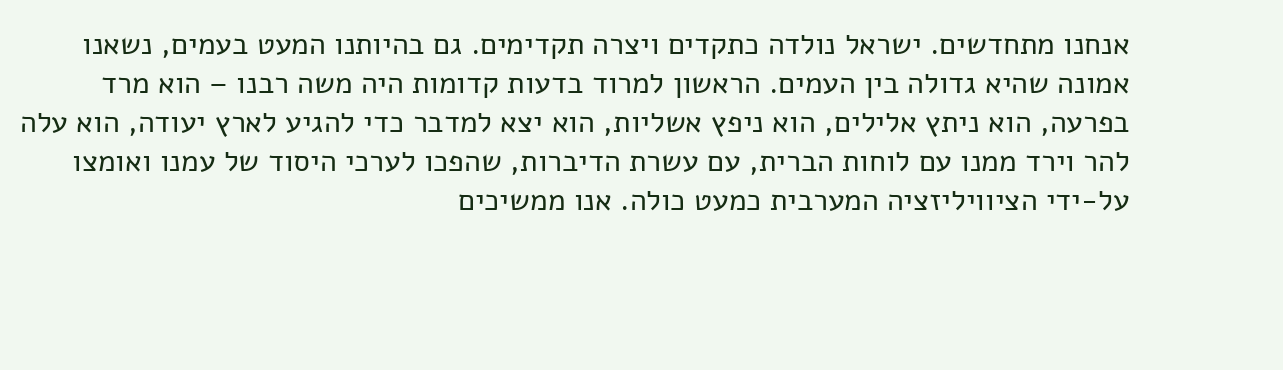אנחנו מתחדשים. ישראל נולדה כתקדים ויצרה תקדימים. גם בהיותנו המעט בעמים, נשאנו אמונה שהיא גדולה בין העמים. הראשון למרוד בדעות קדומות היה משה רבנו – הוא מרד בפרעה, הוא ניתץ אלילים, הוא ניפץ אשליות, הוא יצא למדבר כדי להגיע לארץ יעודה, הוא עלה להר וירד ממנו עם לוחות הברית, עם עשרת הדיברות, שהפכו לערכי היסוד של עמנו ואומצו על-ידי הציוויליזציה המערבית כמעט כולה. אנו ממשיכים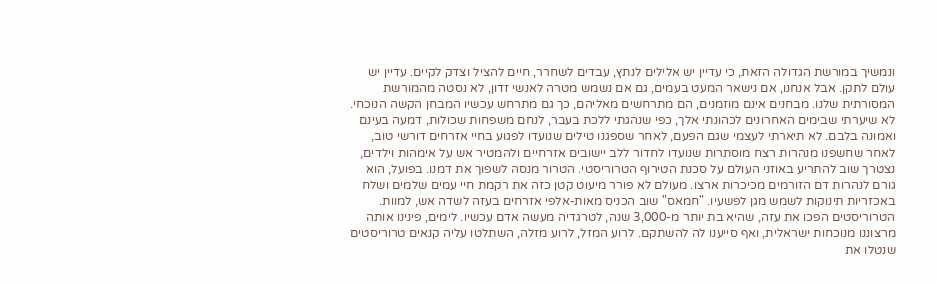ונמשיך במורשת הגדולה הזאת, כי עדיין יש אלילים לנתץ, עבדים לשחרר, חיים להציל וצדק לקיים. עדיין יש עולם לתקן. אבל אנחנו, אם נישאר המעט בעמים, גם אם נשמש מטרה לאנשי זדון, לא נסטה מהמורשת המסורתית שלנו. מבחנים אינם מוזמנים, הם מתרחשים מאליהם, כך גם מתרחש עכשיו המבחן הקשה הנוכחי. לא שיערתי שבימים האחרונים לכהונתי אלך, כפי שנהגתי ללכת בעבר, לנחם משפחות שכולות, דמעה בעינם ואמונה בלבם. לא תיארתי לעצמי שגם הפעם, לאחר שספגנו טילים שנועדו לפגוע בחיי אזרחים דורשי טוב, לאחר שחשפנו מנהרות רצח מוסתרות שנועדו לחדור ללב יישובים אזרחיים ולהמטיר אש על אימהות וילדים, נצטרך שוב להתריע באוזני העולם על סכנת הטירוף הטרוריסטי. הטרור מנסה לשפוך את דמנו. בפועל, הוא גורם לנהרות דם הזורמים מכיכרות ארצו. מעולם לא פורר מיעוט קטן כזה את רקמת חיי עמים שלמים ושלח באכזריות תינוקות לשמש מגן לפשעיו. "חמאס" שוב הכניס מאות-אלפי אזרחים בעזה לשדה אש, למוות. הטרוריסטים הפכו את עזה, שהיא בת יותר מ-3,000 שנה, לטרגדיה מעשה אדם עכשיו. לימים, פינינו אותה מרצוננו מנוכחות ישראלית, ואף סייענו לה להשתקם. לרוע המזל, לרוע מזלה, השתלטו עליה קנאים טרוריסטים שנטלו את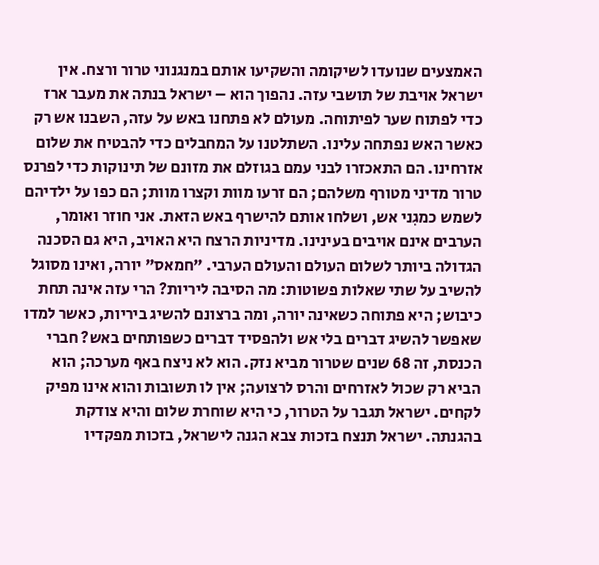האמצעים שנועדו לשיקומה והשקיעו אותם במנגנוני טרור ורצח. אין ישראל אויבת של תושבי עזה. נהפוך הוא – ישראל בנתה את מעבר ארז כדי לפתוח שער לפיתוחה. מעולם לא פתחנו באש על עזה, השבנו אש רק כאשר האש נפתחה עלינו. השתלטנו על המחבלים כדי להבטיח את שלום אזרחינו. הם התאכזרו לבני עמם בגוזלם את מזונם של תינוקות כדי לפרנס טרור מדיני מטורף משלהם; הם זרעו מוות וקצרו מוות; הם כפו על ילדיהם לשמש כמגִני אש, ושלחו אותם להישרף באש הזאת. אני חוזר ואומר, הערבים אינם אויבים בעינינו. מדיניות הרצח היא האויב, היא גם הסכנה הגדולה ביותר לשלום העולם והעולם הערבי. "חמאס" יורה, ואינו מסוגל להשיב על שתי שאלות פשוטות: מה הסיבה ליריות? הרי עזה אינה תחת כיבוש; היא פתוחה כשאינה יורה, ומה ברצונם להשיג ביריות, כאשר למדו שאפשר להשיג דברים בלי אש ולהפסיד דברים כשפותחים באש? חברי הכנסת, זה 68 שנים שטרור מביא נזק. הוא לא ניצח באף מערכה; הוא הביא רק שכול לאזרחים והרס לרצועה; אין לו תשובות והוא אינו מפיק לקחים. ישראל תגבר על הטרור, כי היא שוחרת שלום והיא צודקת בהגנתה. ישראל תנצח בזכות צבא הגנה לישראל, בזכות מפקדיו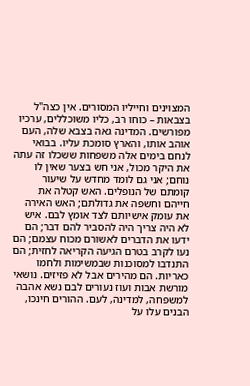המצוינים וחייליו המסורים. אין כצה"ל בצבאות – כוחו רב, כליו משוכללים, ערכיו מפורשים. המדינה גאה בצבא שלה, העם אוהב אותו, והארץ סומכת עליו. בבואי לנחם בימים אלה משפחות ששכלו זה עתה את היקר מכול, אני חש בצער שאין לו נוחם; אני גם לומד מחדש על שיעור קומתם של הנופלים. האש קטלה את חייהם וחשפה את גדולתם; האש האירה את עומק אישיותם לצד אומץ לבם. איש לא היה צריך היה להסביר להם דבר; הם ידעו את הדברים לאשורם מכוח עצמם; הם נעו לקרב בטרם הגיעה הקריאה לחזית; הם התנדבו למסוכנות שבמשימות ולחמו כאריות. הם מהירים אבל לא פזיזים. נושאי מורשת אבות ועוז נעורים לבם נשא אהבה למשפחה, למדינה, לעם. ההורים חינכו, הבנים עלו על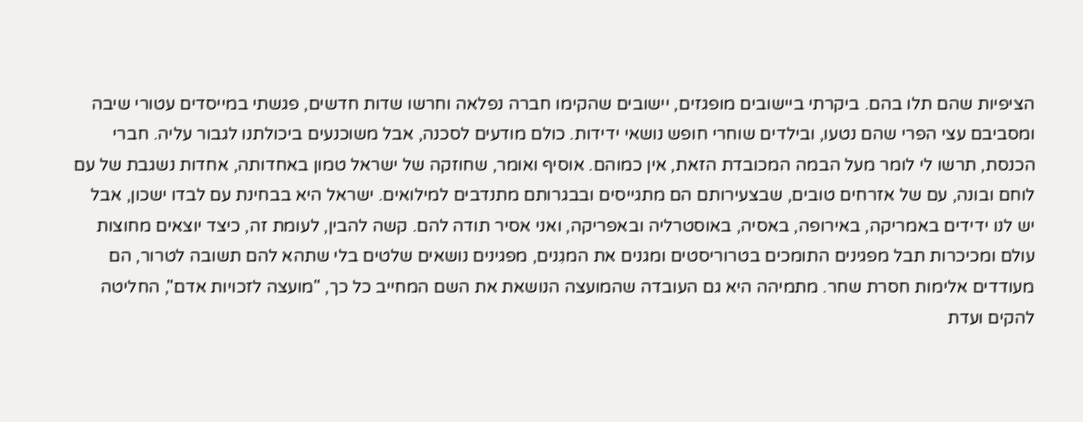הציפיות שהם תלו בהם. ביקרתי ביישובים מופגזים, יישובים שהקימו חברה נפלאה וחרשו שדות חדשים, פגשתי במייסדים עטורי שיבה ומסביבם עצי הפרי שהם נטעו, ובילדים שוחרי חופש נושאי ידידות. כולם מודעים לסכנה, אבל משוכנעים ביכולתנו לגבור עליה. חברי הכנסת, תרשו לי לומר מעל הבמה המכובדת הזאת, אין כמוהם. אוסיף ואומר, שחוזקה של ישראל טמון באחדותה, אחדות נשגבת של עם לוחם ובונה, עם של אזרחים טובים, שבצעירותם הם מתגייסים ובבגרותם מתנדבים למילואים. ישראל היא בבחינת עם לבדו ישכון, אבל יש לנו ידידים באמריקה, באירופה, באסיה, באוסטרליה ובאפריקה, ואני אסיר תודה להם. קשה להבין, לעומת זה, כיצד יוצאים מחוצות עולם ומכיכרות תבל מפגינים התומכים בטרוריסטים ומגנים את המגִנים, מפגינים נושאים שלטים בלי שתהא להם תשובה לטרור, הם מעודדים אלימות חסרת שחר. מתמיהה היא גם העובדה שהמועצה הנושאת את השם המחייב כל כך, "מועצה לזכויות אדם", החליטה להקים ועדת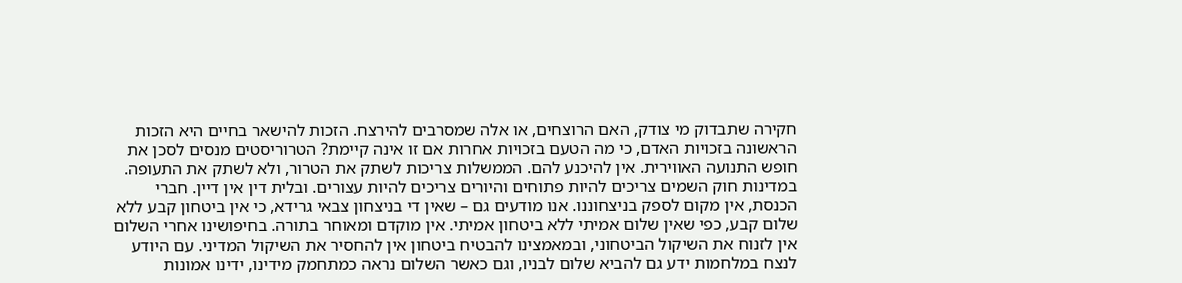חקירה שתבדוק מי צודק, האם הרוצחים, או אלה שמסרבים להירצח. הזכות להישאר בחיים היא הזכות הראשונה בזכויות האדם, כי מה הטעם בזכויות אחרות אם זו אינה קיימת? הטרוריסטים מנסים לסכן את חופש התנועה האווירית. אין להיכנע להם. הממשלות צריכות לשתק את הטרור, ולא לשתק את התעופה. במדינות חוק השמים צריכים להיות פתוחים והיורים צריכים להיות עצורים. ובלית דין אין דיין. חברי הכנסת, אין מקום לספק בניצחוננו. אנו מודעים גם – שאין די בניצחון צבאי גרידא, כי אין ביטחון קבע ללא שלום קבע, כפי שאין שלום אמיתי ללא ביטחון אמיתי. אין מוקדם ומאוחר בתורה. בחיפושינו אחרי השלום אין לזנוח את השיקול הביטחוני, ובמאמצינו להבטיח ביטחון אין להחסיר את השיקול המדיני. עם היודע לנצח במלחמות ידע גם להביא שלום לבניו, וגם כאשר השלום נראה כמתחמק מידינו, ידינו אמונות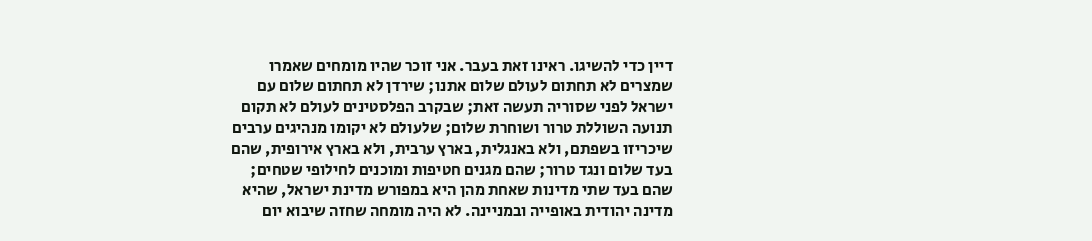דיין כדי להשיגו. ראינו זאת בעבר. אני זוכר שהיו מומחים שאמרו שמצרים לא תחתום לעולם שלום אתנו; שירדן לא תחתום שלום עם ישראל לפני שסוריה תעשה זאת; שבקרב הפלסטינים לעולם לא תקום תנועה השוללת טרור ושוחרת שלום; שלעולם לא יקומו מנהיגים ערבים שיכריזו בשפתם, ולא באנגלית, בארץ ערבית, ולא בארץ אירופית, שהם בעד שלום ונגד טרור; שהם מגנים חטיפות ומוכנים לחילופי שטחים; שהם בעד שתי מדינות שאחת מהן היא במפורש מדינת ישראל, שהיא מדינה יהודית באופייה ובמניינה. לא היה מומחה שחזה שיבוא יום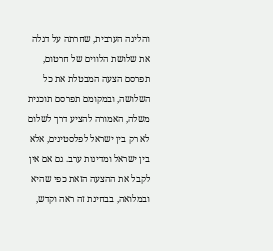והליגה הערבית, שחרתה על דגלה את שלושת הלווים של חרטום, תפרסם הצעה המבטלת את כל השלושה, ובמקומם תפרסם תוכנית משלה, האמורה להציע דרך לשלום לא רק בין ישראל לפלסטינים, אלא בין ישראל ומדינות ערב. גם אם אין לקבל את ההצעה הזאת כפי שהיא ובמלואה, בבחינת זה ראה וקדש,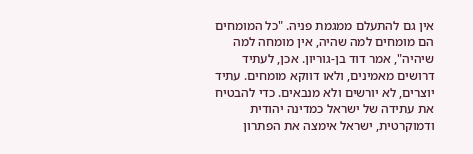אין גם להתעלם ממגמת פניה. "כל המומחים הם מומחים למה שהיה, אין מומחה למה שיהיה", אמר דוד בן-גוריון. אכן, לעתיד דרושים מאמינים, ולאו דווקא מומחים. עתיד יוצרים, לא יורשים ולא מנבאים. כדי להבטיח את עתידה של ישראל כמדינה יהודית ודמוקרטית, ישראל אימצה את הפתרון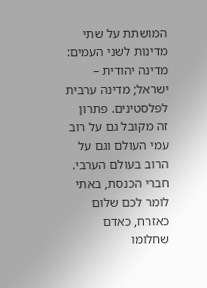המושתת על שתי מדינות לשני העמים: מדינה יהודית – ישראל; מדינה ערבית לפלסטינים. פתרון זה מקובל גם על רוב עמי העולם וגם על הרוב בעולם הערבי. חברי הכנסת, באתי לומר לכם שלום כאזרח, כאדם שחלומו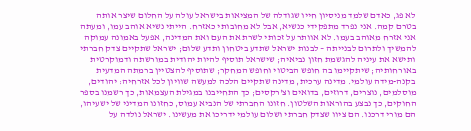לא פג, כאדם שלמד מניסיון חייו שגודלה של המציאות בישראל עולה על החלום שיצר אותה בטרם קמה. אני נפרד מתפקידי כנשיא, אבל לא מחובותי כאזרח. הייתי נשיא אוהב עמו, ומעתה אני אזרח מאוהב בעמו. לא אוותר על זכותי לשרת את העם ואת המדינה, אפעל באמונה עמוקה להמשיך ולתרום לבנייתה – לבנות ישראל שתדע ביטחון ותדע שלום; ישראל שתקיים צדק חברתי ותישא את עיניה להגשמת חזון נביאיה; שישראל תוסיף להיות יהודית במורשתה ודמוקרטית באורחותיה; שיתקיימו בה חופש הביטוי וחופש המחקר; שתוסיף להצטיין ברמתה המדעית בקנה-מידה עולמי. מדינה ערכית, מדינה שתקיים הלכה למעשה שוויון לכל אזרחיה: יהודים, מוסלמים, נוצרים, דרוזים, בדואים וצ'רקסים; כך התחייבנו במגילת העצמאות, כך רשמנו בספר החוקים, כך נבצע בהוראות השלטון. חזונו החברתי של הנביא עמוס, כחזונו המדיני של ישעיהו, הם מורי דרכנו. הם ציוו שצדק חברתי ושלום עולמי ידריכו את מעשינו. ישראל נולדה על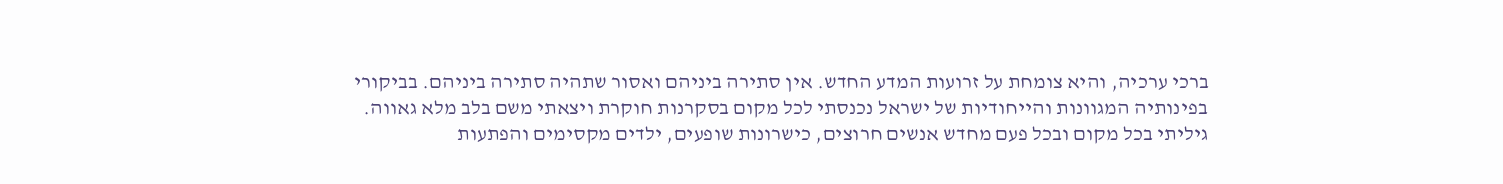ברכי ערכיה, והיא צומחת על זרועות המדע החדש. אין סתירה ביניהם ואסור שתהיה סתירה ביניהם. בביקורי בפינותיה המגוונות והייחודיות של ישראל נכנסתי לכל מקום בסקרנות חוקרת ויצאתי משם בלב מלא גאווה. גיליתי בכל מקום ובכל פעם מחדש אנשים חרוצים, כישרונות שופעים, ילדים מקסימים והפתעות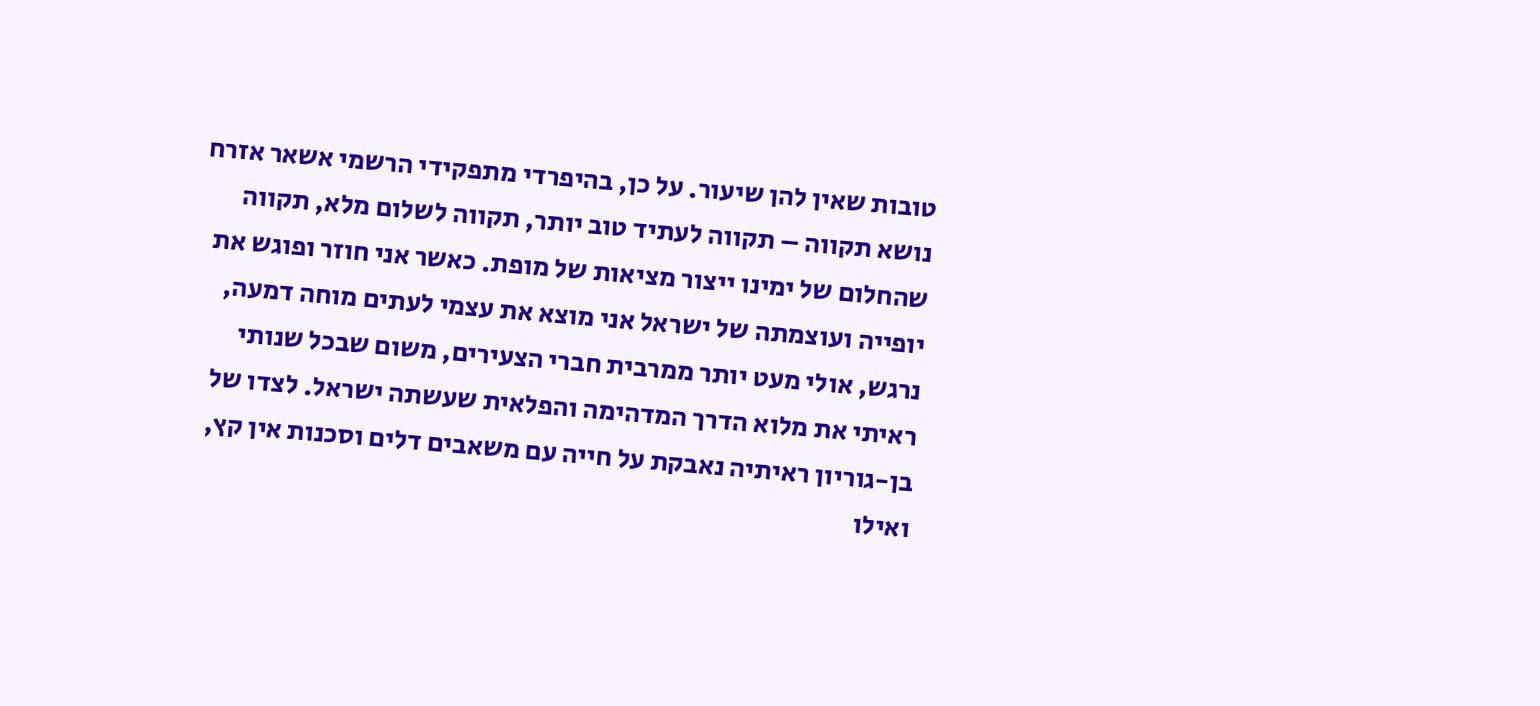טובות שאין להן שיעור. על כן, בהיפרדי מתפקידי הרשמי אשאר אזרח נושא תקווה – תקווה לעתיד טוב יותר, תקווה לשלום מלא, תקווה שהחלום של ימינו ייצור מציאות של מופת. כאשר אני חוזר ופוגש את יופייה ועוצמתה של ישראל אני מוצא את עצמי לעתים מוחה דמעה, נרגש, אולי מעט יותר ממרבית חברי הצעירים, משום שבכל שנותי ראיתי את מלוא הדרך המדהימה והפלאית שעשתה ישראל. לצדו של בן-גוריון ראיתיה נאבקת על חייה עם משאבים דלים וסכנות אין קץ, ואילו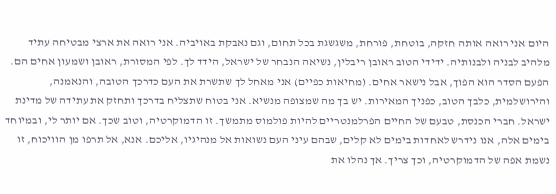היום אני רואה אותה חזקה, בוטחת, פורחת, משגשגת בכל תחום, וגם נאבקת באויביה. אני רואה את ארצי מבטיחה עתיד מלהיב לבניה ולבנותיה. ידידי הטוב ראובן ריבלין, נשיאה הנבחר של ישראל, הידד לך. לפי המסורת, ראובן ושמעון אחים הם. הפעם הסדר הוא הפוך, אבל נישאר אחים. (מחיאות כפיים) אני מאחל לך שתשרת את העם כדרכך הטובה, והנאמנה, והירושלמית, כלבך הטוב, כפניך המאירות. יש בך מה שמצופה מנשיא. אני בטוח שתצליח בדרכך ותחזק את עתידה של מדינת ישראל. חברי הכנסת, טבעם של החיים הפרלמנטריים להיות פולמוס מתמשך. זו הדמוקרטיה, וטוב שכך. אם יותר לי, ובמיוחד בימים אלה, אנו נידרש לאחדות בימים לא קלים, שבהם עיני העם נשואות אל מנהיגיו, אליכם. אנא, אל תרפו מן הוויכוח, זו נשמת אפה של הדמוקרטיה, וכך צריך. אך נהלו את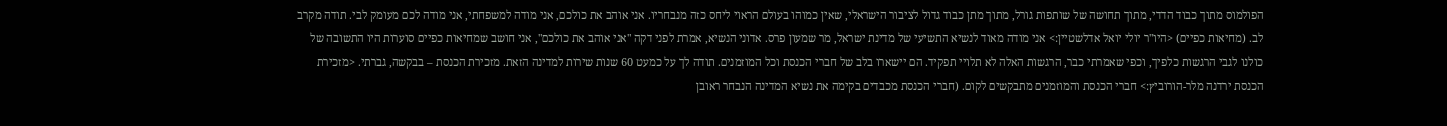הפולמוס מתוך כבוד הדדי, מתוך תחושה של שותפות גורל, מתוך מתן כבוד גדול לציבור הישראלי, שאין כמוהו בעולם הראוי ליחס כזה מנבחריו. אני אוהב את כולכם, אני מודה למשפחתי, אני מודה לכם מעומק לבי. תודה מקרב לב. (מחיאות כפיים) <היו"ר יולי יואל אדלשטיין:> אני מודה מאוד לנשיא התשיעי של מדינת ישראל, מר שמעון פרס. אדוני הנשיא, אמרת לפני דקה "אני אוהב את כולכם", אני חושב שמחיאות כפיים סוערות היו התשובה של כולנו לגבי הרגשות כלפיך, וכפי שאמרתי כבר, הרגשות האלה לא תלויי תפקיד. הם יישארו בלב של חברי הכנסת וכל המוזמנים. תודה לך על כמעט 60 שנות שירות למדינה הזאת. מזכירת הכנסת – בבקשה, גברתי. <מזכירת הכנסת ירדנה מלר-הורוביץ:> חברי הכנסת והמוזמנים מתבקשים לקום. (חברי הכנסת מכבדים בקימה את נשיא המדינה הנבחר ראובן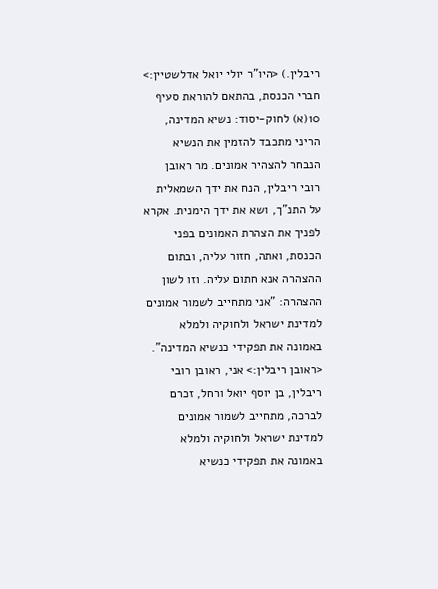ריבלין.) <היו"ר יולי יואל אדלשטיין:> חברי הכנסת, בהתאם להוראת סעיף 10(א) לחוק-יסוד: נשיא המדינה, הריני מתכבד להזמין את הנשיא הנבחר להצהיר אמונים. מר ראובן רובי ריבלין, הנח את ידך השמאלית על התנ"ך, ושא את ידך הימנית. אקרא לפניך את הצהרת האמונים בפני הכנסת, ואתה, חזור עליה, ובתום ההצהרה אנא חתום עליה. וזו לשון ההצהרה: "אני מתחייב לשמור אמונים למדינת ישראל ולחוקיה ולמלא באמונה את תפקידי כנשיא המדינה". <ראובן ריבלין:> אני, ראובן רובי ריבלין, בן יוסף יואל ורחל, זכרם לברכה, מתחייב לשמור אמונים למדינת ישראל ולחוקיה ולמלא באמונה את תפקידי כנשיא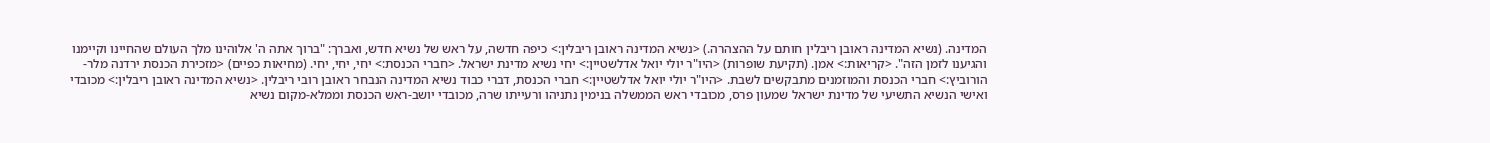המדינה. (נשיא המדינה ראובן ריבלין חותם על ההצהרה.) <נשיא המדינה ראובן ריבלין:> כיפה חדשה, על ראש של נשיא חדש, ואברך: "ברוך אתה ה' אלוהינו מלך העולם שהחיינו וקיימנו והגיענו לזמן הזה". <קריאות:> אמן. (תקיעת שופרות) <היו"ר יולי יואל אדלשטיין:> יחי נשיא מדינת ישראל. <חברי הכנסת:> יחי, יחי, יחי. (מחיאות כפיים) <מזכירת הכנסת ירדנה מלר-הורוביץ:> חברי הכנסת והמוזמנים מתבקשים לשבת. <היו"ר יולי יואל אדלשטיין:> חברי הכנסת, דברי כבוד נשיא המדינה הנבחר ראובן רובי ריבלין. <נשיא המדינה ראובן ריבלין:> מכובדי ואישי הנשיא התשיעי של מדינת ישראל שמעון פרס, מכובדי ראש הממשלה בנימין נתניהו ורעייתו שרה, מכובדי יושב-ראש הכנסת וממלא-מקום נשיא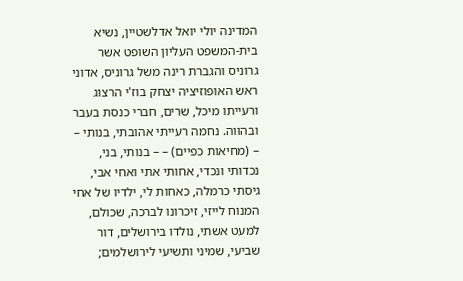המדינה יולי יואל אדלשטיין, נשיא בית-המשפט העליון השופט אשר גרוניס והגברת רינה משל גרוניס, אדוני ראש האופוזיציה יצחק בוז'י הרצוג ורעייתו מיכל, שרים, חברי כנסת בעבר ובהווה. נחמה רעייתי אהובתי, בנותי – – (מחיאות כפיים) – – בנותי, בני, נכדותי ונכדי, אחותי אתי ואחי אבי, גיסתי כרמלה, כאחות לי, ילדיו של אחי המנוח לייזי, זיכרונו לברכה, שכולם, למעט אשתי, נולדו בירושלים, דור שביעי, שמיני ותשיעי לירושלמים;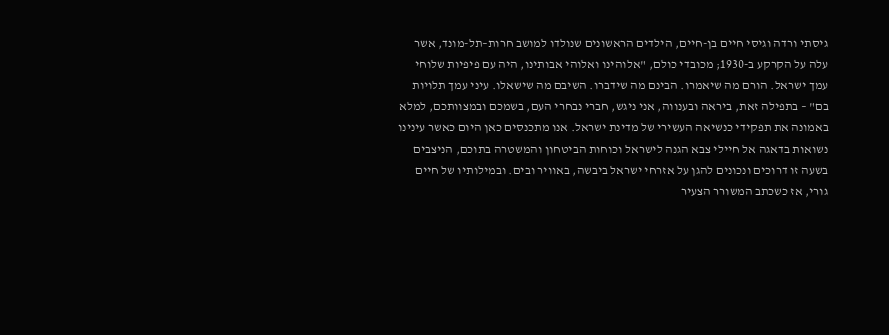גיסתי ורדה וגיסי חיים בן-חיים, הילדים הראשונים שנולדו למושב חרות–תל-מונד, אשר עלה על הקרקע ב-1930; מכובדי כולם, "אלוהינו ואלוהי אבותינו, היה עם פיפיות שלוחי עמך ישראל. הורם מה שיאמרו. הבינם מה שידברו. השיבם מה שישאלו. עיני עמך תלויות בם" – בתפילה זאת, ביראה ובענווה, אני ניגש, חברי נבחרי העם, בשמכם ובמצוותכם, למלא באמונה את תפקידי כנשיאה העשירי של מדינת ישראל. אנו מתכנסים כאן היום כאשר עינינו נשואות בדאגה אל חיילי צבא הגנה לישראל וכוחות הביטחון והמשטרה בתוכם, הניצבים בשעה זו דרוכים ונכונים להגן על אזרחי ישראל ביבשה, באוויר ובים. ובמילותיו של חיים גורי, אז כשכתב המשורר הצעיר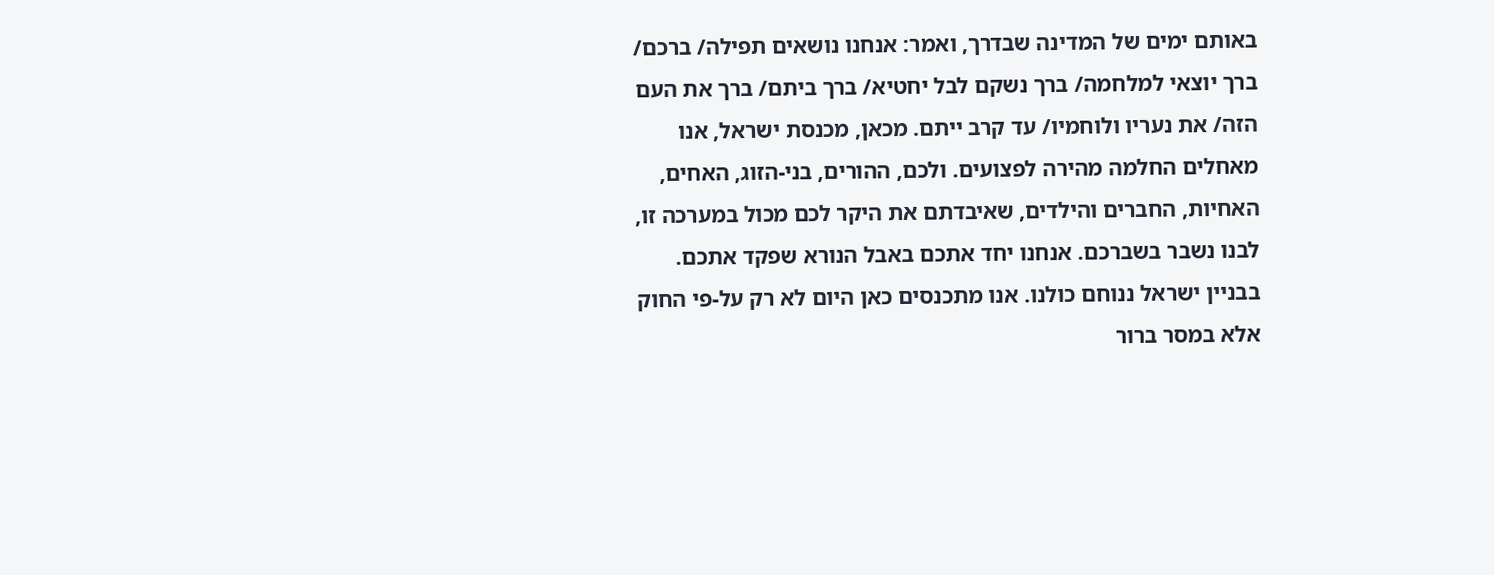באותם ימים של המדינה שבדרך, ואמר: אנחנו נושאים תפילה/ ברכם/ ברך יוצאי למלחמה/ ברך נשקם לבל יחטיא/ ברך ביתם/ ברך את העם הזה/ את נעריו ולוחמיו/ עד קרב ייתם. מכאן, מכנסת ישראל, אנו מאחלים החלמה מהירה לפצועים. ולכם, ההורים, בני-הזוג, האחים, האחיות, החברים והילדים, שאיבדתם את היקר לכם מכול במערכה זו, לבנו נשבר בשברכם. אנחנו יחד אתכם באבל הנורא שפקד אתכם. בבניין ישראל ננוחם כולנו. אנו מתכנסים כאן היום לא רק על-פי החוק אלא במסר ברור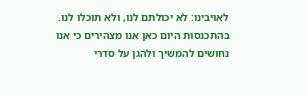לאויבינו: לא יכולתם לנו, ולא תוכלו לנו. בהתכנסות היום כאן אנו מצהירים כי אנו נחושים להמשיך ולהגן על סדרי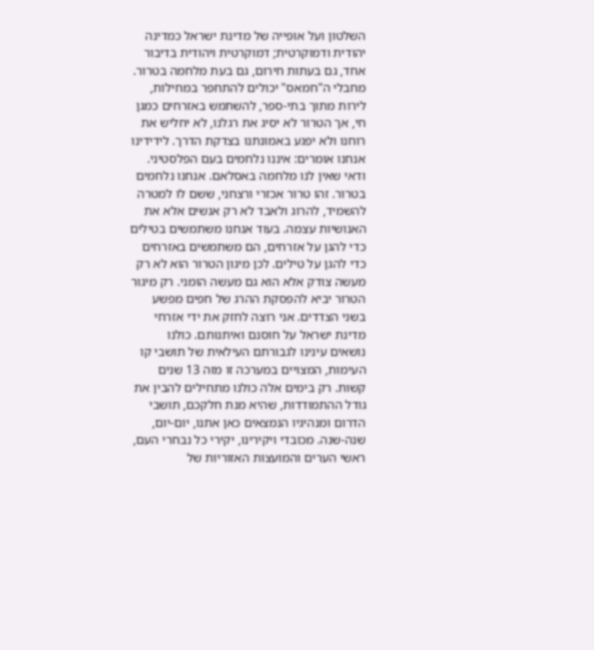השלטון ועל אופייה של מדינת ישראל כמדינה יהודית ודמוקרטית; דמוקרטית ויהודית בדיבור אחד, גם בעתות חירום, גם בעת מלחמה בטרור. מחבלי ה"חמאס" יכולים להתחפר במחילות, לירות מתוך בתי-ספר, להשתמש באזרחים כמגן חי, אך הטרור לא יסיג את רגלנו, לא יחליש את רוחנו ולא יפגע באמונתנו בצדקת הדרך. לידידינו אנחנו אומרים: איננו נלחמים בעם הפלסטיני. ודאי שאין לנו מלחמה באסלאם. אנחנו נלחמים בטרור. זהו טרור אכזרי ורצחני, ששם לו למטרה להשמיד, להרוג ולאבד לא רק אנשים אלא את האנושיות עצמה. בעוד אנחנו משתמשים בטילים כדי להגן על אזרחים, הם משתמשים באזרחים כדי להגן על טילים. לכן מיגון הטרור הוא לא רק מעשה צודק אלא הוא גם מעשה הומני. רק מיגור הטרור יביא להפסקת ההרג של חפים מפשע בשני הצדדים. אני רוצה לחזק את ידי אזרחי מדינת ישראל על חוסנם ואיתנותם. כולנו נושאים עינינו לגבורתם העילאית של תושבי קו העימות, המצויים במערכה זו מזה 13 שנים קשות. רק בימים אלה כולנו מתחילים להבין את גודל ההתמודדות, שהיא מנת חלקכם, תושבי הדרום ומנהיגיו הנמצאים כאן אתנו, יום-יום, שנה-שנה. מכובדי ויקירינו, יקירי כל נבחרי העם, ראשי הערים והמועצות האזוריות של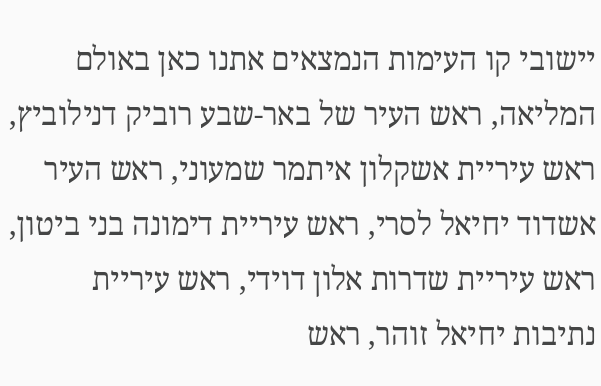יישובי קו העימות הנמצאים אתנו כאן באולם המליאה, ראש העיר של באר-שבע רוביק דנילוביץ, ראש עיריית אשקלון איתמר שמעוני, ראש העיר אשדוד יחיאל לסרי, ראש עיריית דימונה בני ביטון, ראש עיריית שדרות אלון דוידי, ראש עיריית נתיבות יחיאל זוהר, ראש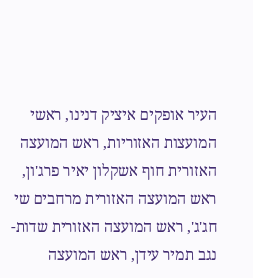העיר אופקים איציק דנינו, ראשי המועצות האזוריות, ראש המועצה האזורית חוף אשקלון יאיר פרג'ון, ראש המועצה האזורית מרחבים שי חג'ג', ראש המועצה האזורית שדות-נגב תמיר עידן, ראש המועצה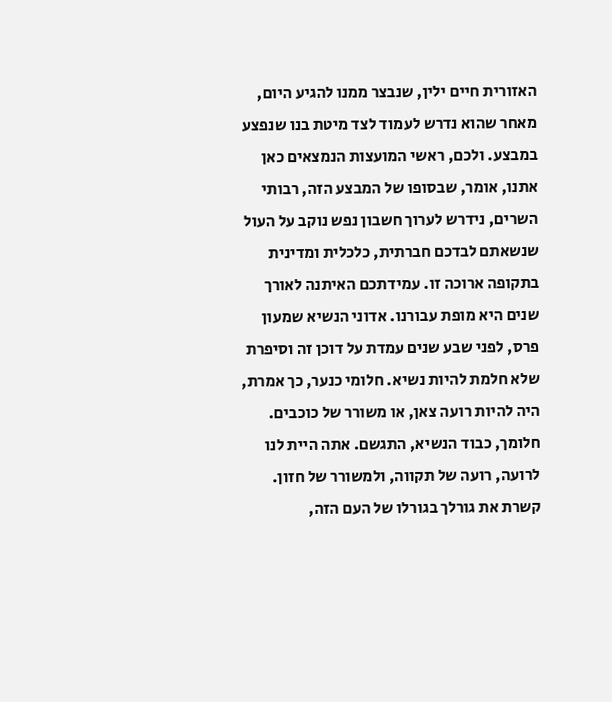האזורית חיים ילין, שנבצר ממנו להגיע היום, מאחר שהוא נדרש לעמוד לצד מיטת בנו שנפצע במבצע. ולכם, ראשי המועצות הנמצאים כאן אתנו, אומר, שבסופו של המבצע הזה, רבותי השרים, נידרש לערוך חשבון נפש נוקב על העול שנשאתם לבדכם חברתית, כלכלית ומדינית בתקופה ארוכה זו. עמידתכם האיתנה לאורך שנים היא מופת עבורנו. אדוני הנשיא שמעון פרס, לפני שבע שנים עמדת על דוכן זה וסיפרת שלא חלמת להיות נשיא. חלומי כנער, כך אמרת, היה להיות רועה צאן, או משורר של כוכבים. חלומך, כבוד הנשיא, התגשם. אתה היית לנו לרועה, רועה של תקווה, ולמשורר של חזון. קשרת את גורלך בגורלו של העם הזה,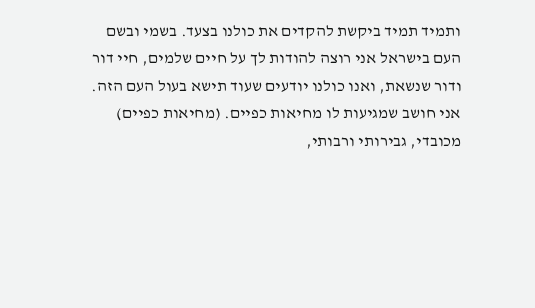ותמיד תמיד ביקשת להקדים את כולנו בצעד. בשמי ובשם העם בישראל אני רוצה להודות לך על חיים שלמים, חיי דור ודור שנשאת, ואנו כולנו יודעים שעוד תישא בעול העם הזה. אני חושב שמגיעות לו מחיאות כפיים. (מחיאות כפיים) מכובדי, גבירותי ורבותי,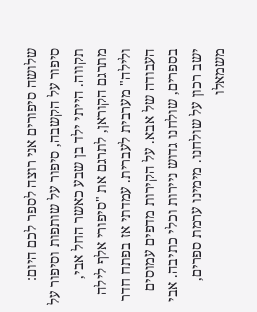שלושה סיפורים אני רוצה לספר לכם היום: סיפור על הקשבה, סיפור על שותפות וסיפור על תקווה. הייתי ילד בן שבע כאשר החל אבי, מתרגם הקוראן, לתרגם את "סיפורי אלף לילה ולילה" מערבית לעברית. עמדתי אז בפתח חדר העבודה של אבא. על הקירות מדפים עמוסים בספרים, שולחנו גדוש ניירות וכלי כתיבה. אבי ישב רכון על שולחנו. מימינו ערמת ספרים, משמאלו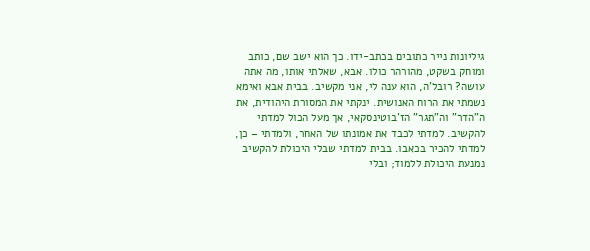גיליונות נייר כתובים בכתב-ידו. כך הוא ישב שם, כותב ומוחק בשקט, מהורהר כולו. אבא, שאלתי אותו, מה אתה עושה? רובל'ה, הוא ענה לי, אני מקשיב. בבית אבא ואימא נשמתי את הרוח האנושית. ינקתי את המסורת היהודית, את ה"הדר" וה"תגר" הז'בוטינסקאי, אך מעל הכול למדתי להקשיב. למדתי לכבד את אמונתו של האחר, ולמדתי – כן, למדתי להכיר בכאבו. בבית למדתי שבלי היכולת להקשיב נמנעת היכולת ללמוד; ובלי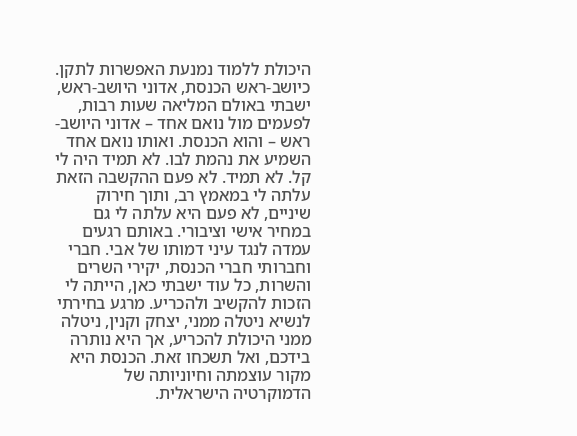היכולת ללמוד נמנעת האפשרות לתקן. כיושב-ראש הכנסת, אדוני היושב-ראש, ישבתי באולם המליאה שעות רבות, לפעמים מול נואם אחד – אדוני היושב-ראש – והוא הכנסת. ואותו נואם אחד השמיע את נהמת לבו. לא תמיד היה לי קל. לא תמיד. לא פעם ההקשבה הזאת עלתה לי במאמץ רב, ותוך חירוק שיניים, לא פעם היא עלתה לי גם במחיר אישי וציבורי. באותם רגעים עמדה לנגד עיני דמותו של אבי. חברי וחברותי חברי הכנסת, יקירי השרים והשרות, כל עוד ישבתי כאן, הייתה לי הזכות להקשיב ולהכריע. מרגע בחירתי לנשיא ניטלה ממני, יצחק וקנין, ניטלה ממני היכולת להכריע, אך היא נותרה בידכם, ואל תשכחו זאת. הכנסת היא מקור עוצמתה וחיוניותה של הדמוקרטיה הישראלית.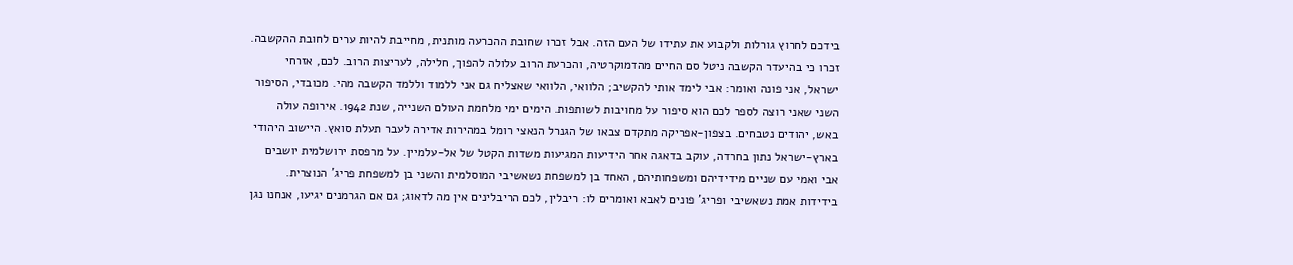בידכם לחרוץ גורלות ולקבוע את עתידו של העם הזה. אבל זכרו שחובת ההכרעה מותנית, מחייבת להיות ערים לחובת ההקשבה. זכרו כי בהיעדר הקשבה ניטל סם החיים מהדמוקרטיה, והכרעת הרוב עלולה להפוך, חלילה, לעריצות הרוב. לכם, אזרחי ישראל, אני פונה ואומר: אבי לימד אותי להקשיב; הלוואי, הלוואי שאצליח גם אני ללמוד וללמד הקשבה מהי. מכובדי, הסיפור השני שאני רוצה לספר לכם הוא סיפור על מחויבות לשותפות. הימים ימי מלחמת העולם השנייה, שנת 1942. אירופה עולה באש, יהודים נטבחים. בצפון-אפריקה מתקדם צבאו של הגנרל הנאצי רומל במהירות אדירה לעבר תעלת סואץ. היישוב היהודי בארץ-ישראל נתון בחרדה, עוקב בדאגה אחר הידיעות המגיעות משדות הקטל של אל-עלמיין. על מרפסת ירושלמית יושבים אבי ואמי עם שניים מידידיהם ומשפחותיהם, האחד בן למשפחת נשאשיבי המוסלמית והשני בן למשפחת פריג' הנוצרית. בידידות אמת נשאשיבי ופריג' פונים לאבא ואומרים לו: ריבלין, לכם הריבלינים אין מה לדאוג; גם אם הגרמנים יגיעו, אנחנו נגן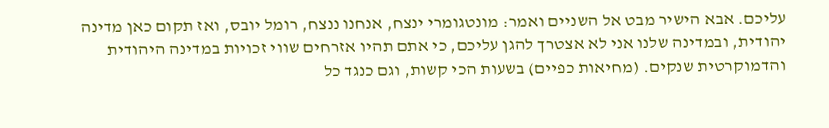עליכם. אבא הישיר מבט אל השניים ואמר: מונטגומרי ינצח, אנחנו ננצח, רומל יובס, ואז תקום כאן מדינה יהודית, ובמדינה שלנו אני לא אצטרך להגן עליכם, כי אתם תהיו אזרחים שווי זכויות במדינה היהודית והדמוקרטית שנקים. (מחיאות כפיים) בשעות הכי קשות, וגם כנגד כל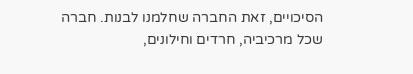הסיכויים, זאת החברה שחלמנו לבנות. חברה שכל מרכיביה, חרדים וחילונים,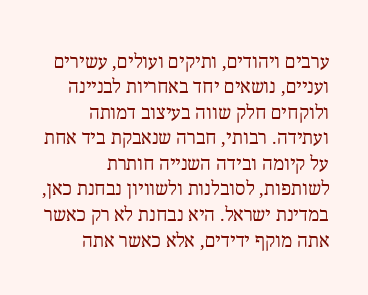ערבים ויהודים, ותיקים ועולים, עשירים ועניים, נושאים יחד באחריות לבניינה ולוקחים חלק שווה בעיצוב דמותה ועתידה. רבותי, חברה שנאבקת ביד אחת על קיומה ובידה השנייה חותרת לשותפות, לסובלנות ולשוויון נבחנת כאן, במדינת ישראל. היא נבחנת לא רק כאשר אתה מוקף ידידים, אלא כאשר אתה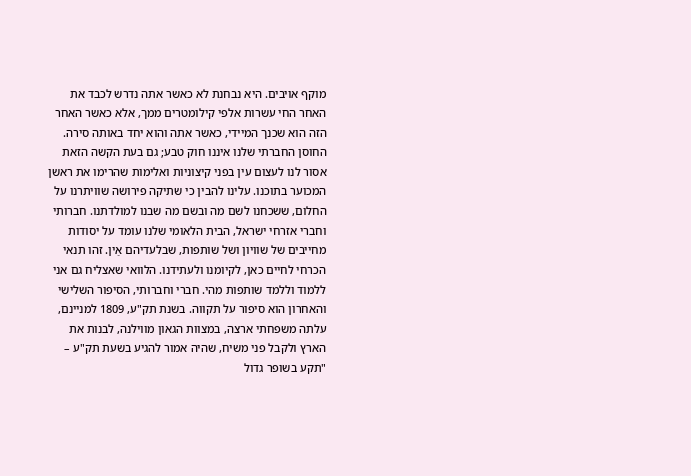מוקף אויבים. היא נבחנת לא כאשר אתה נדרש לכבד את האחר החי עשרות אלפי קילומטרים ממך, אלא כאשר האחר הזה הוא שכנך המיידי, כאשר אתה והוא יחד באותה סירה. החוסן החברתי שלנו איננו חוק טבע; גם בעת הקשה הזאת אסור לנו לעצום עין בפני קיצוניות ואלימות שהרימו את ראשן המכוער בתוכנו. עלינו להבין כי שתיקה פירושה שוויתרנו על החלום, ששכחנו לשם מה ובשם מה שבנו למולדתנו. חברותי וחברי אזרחי ישראל, הבית הלאומי שלנו עומד על יסודות מחייבים של שוויון ושל שותפות, שבלעדיהם אַין. זהו תנאי הכרחי לחיים כאן, לקיומנו ולעתידנו. הלוואי שאצליח גם אני ללמוד וללמד שותפות מהי. חברי וחברותי, הסיפור השלישי והאחרון הוא סיפור על תקווה. בשנת תק"ע, 1809 למניינם, עלתה משפחתי ארצה, במצוות הגאון מווילנה, לבנות את הארץ ולקבל פני משיח, שהיה אמור להגיע בשעת תק"ע – "תקע בשופר גדול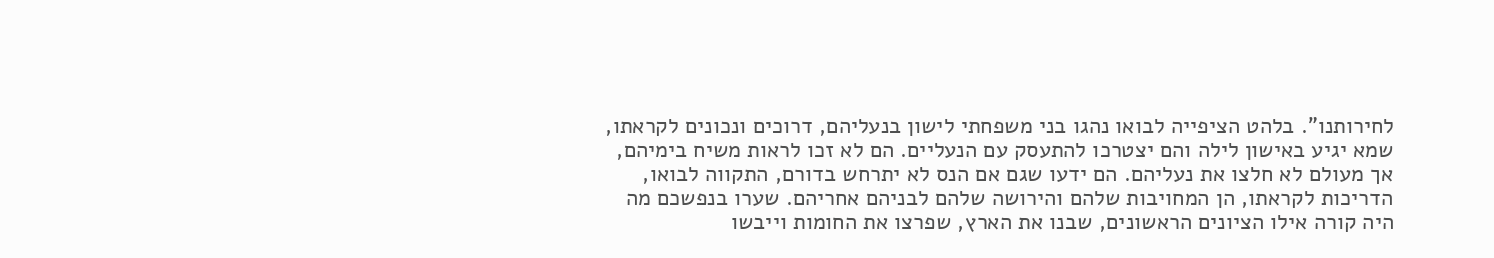לחירותנו". בלהט הציפייה לבואו נהגו בני משפחתי לישון בנעליהם, דרוכים ונכונים לקראתו, שמא יגיע באישון לילה והם יצטרכו להתעסק עם הנעליים. הם לא זכו לראות משיח בימיהם, אך מעולם לא חלצו את נעליהם. הם ידעו שגם אם הנס לא יתרחש בדורם, התקווה לבואו, הדריכות לקראתו, הן המחויבות שלהם והירושה שלהם לבניהם אחריהם. שערו בנפשכם מה היה קורה אילו הציונים הראשונים, שבנו את הארץ, שפרצו את החומות וייבשו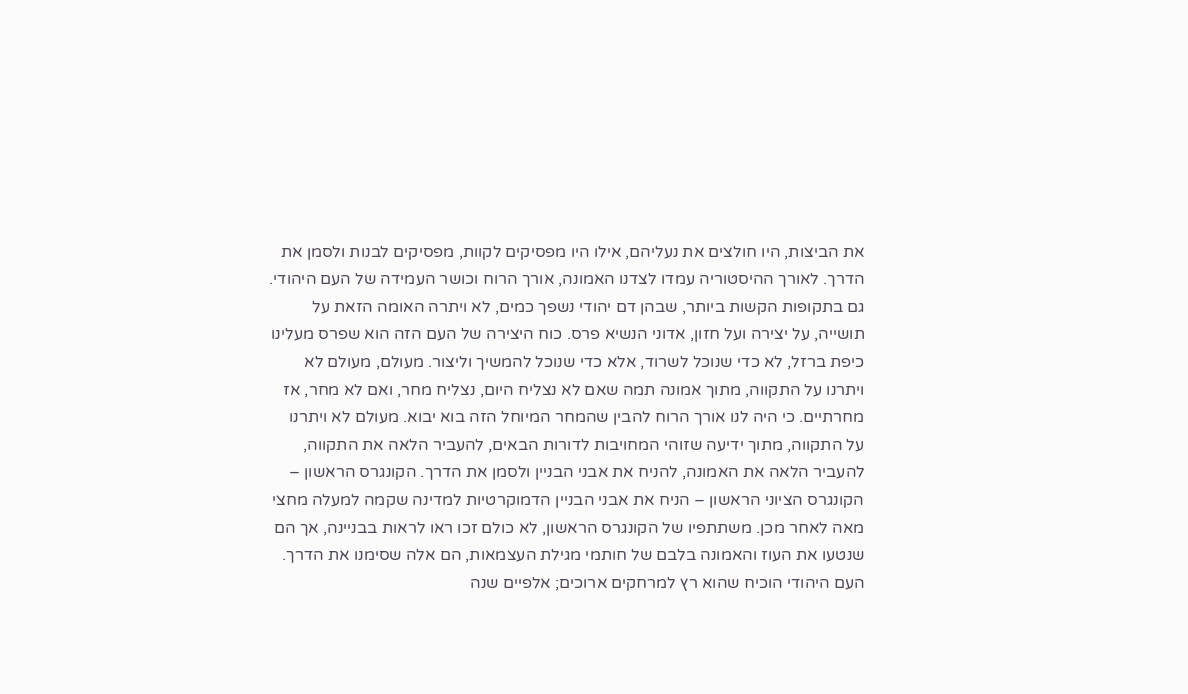את הביצות, היו חולצים את נעליהם, אילו היו מפסיקים לקוות, מפסיקים לבנות ולסמן את הדרך. לאורך ההיסטוריה עמדו לצדנו האמונה, אורך הרוח וכושר העמידה של העם היהודי. גם בתקופות הקשות ביותר, שבהן דם יהודי נשפך כמים, לא ויתרה האומה הזאת על תושייה, על יצירה ועל חזון, אדוני הנשיא פרס. כוח היצירה של העם הזה הוא שפרס מעלינו כיפת ברזל, לא כדי שנוכל לשרוד, אלא כדי שנוכל להמשיך וליצור. מעולם, מעולם לא ויתרנו על התקווה, מתוך אמונה תמה שאם לא נצליח היום, נצליח מחר, ואם לא מחר, אז מחרתיים. כי היה לנו אורך הרוח להבין שהמחר המיוחל הזה בוא יבוא. מעולם לא ויתרנו על התקווה, מתוך ידיעה שזוהי המחויבות לדורות הבאים, להעביר הלאה את התקווה, להעביר הלאה את האמונה, להניח את אבני הבניין ולסמן את הדרך. הקונגרס הראשון – הקונגרס הציוני הראשון – הניח את אבני הבניין הדמוקרטיות למדינה שקמה למעלה מחצי מאה לאחר מכן. משתתפיו של הקונגרס הראשון, לא כולם זכו ראו לראות בבניינה, אך הם שנטעו את העוז והאמונה בלבם של חותמי מגילת העצמאות, הם אלה שסימנו את הדרך. העם היהודי הוכיח שהוא רץ למרחקים ארוכים; אלפיים שנה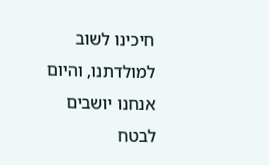חיכינו לשוב למולדתנו, והיום אנחנו יושבים לבטח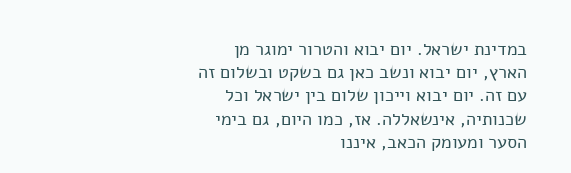במדינת ישראל. יום יבוא והטרור ימוגר מן הארץ, יום יבוא ונשב כאן גם בשקט ובשלום זה עם זה. יום יבוא וייכון שלום בין ישראל וכל שכנותיה, אינשאללה. אז, כמו היום, גם בימי הסער ומעומק הכאב, איננו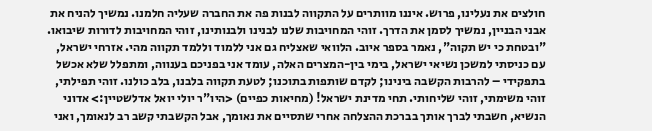חולצים את נעלינו, פרוש. איננו מוותרים על התקווה לבנות פה את החברה שעליה חלמנו. נמשיך להניח את אבני הבניין, נמשיך לסמן את הדרך. זוהי המחויבות שלנו לבנינו ולבנותינו, זוהי המחויבות לדורות שיבואו. "ובטחת כי יש תקוה", נאמר בספר איוב. הלוואי שאצליח גם אני ללמוד וללמד תקווה מהי. אזרחי ישראל, עם כניסתי למשכן נשיאי ישראל, בימי בין-המצרים האלה, עומד אני בפניכם בענווה, ומתפלל שלא אכשל בתפקידי – להרבות הקשבה בינינו; לקדם שותפות בתוכנו; לטעת תקווה בלבנו, בלב כולנו. זוהי תפילתי, זוהי משימתי, זוהי שליחותי. תחי מדינת ישראל! (מחיאות כפיים) <היו"ר יולי יואל אדלשטיין:> אדוני הנשיא, חשבתי לברך אותך בברכת ההצלחה אחרי שתסיים את נאומך, אבל הקשבתי קשב רב לנאומך, ואני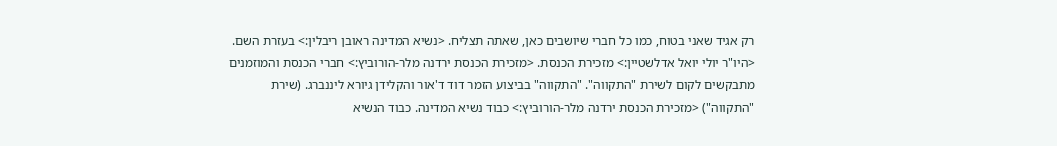רק אגיד שאני בטוח, כמו כל חברי שיושבים כאן, שאתה תצליח. <נשיא המדינה ראובן ריבלין:> בעזרת השם. <היו"ר יולי יואל אדלשטיין:> מזכירת הכנסת. <מזכירת הכנסת ירדנה מלר-הורוביץ:> חברי הכנסת והמוזמנים מתבקשים לקום לשירת "התקווה". "התקווה" בביצוע הזמר דוד ד'אור והקלידן גיורא ליננברג. (שירת "התקווה") <מזכירת הכנסת ירדנה מלר-הורוביץ:> כבוד נשיא המדינה. כבוד הנשיא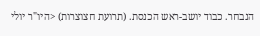הנבחר. כבוד יושב-ראש הכנסת. (תרועת חצוצרות) <היו"ר יולי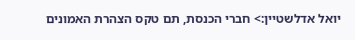יואל אדלשטיין:> חברי הכנסת, תם טקס הצהרת האמונים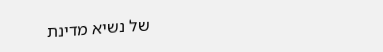של נשיא מדינת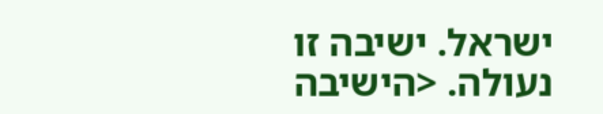ישראל. ישיבה זו נעולה. <הישיבה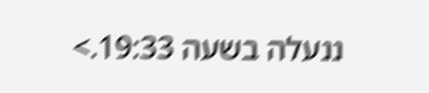ננעלה בשעה 19:33.>